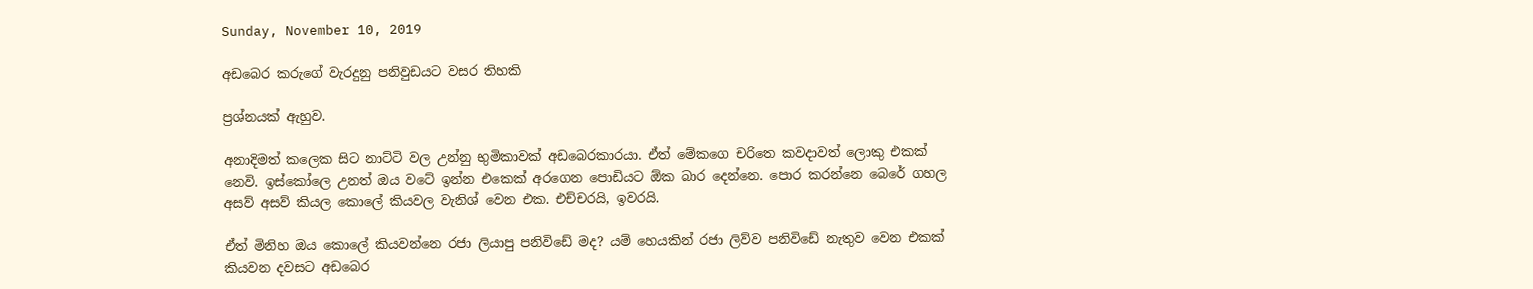Sunday, November 10, 2019

අඩබෙර කරුගේ වැරදුනු පනිවුඩයට වසර තිහකි

ප්‍රශ්නයක් ඇහුව.

අනාදිමත් කලෙක සිට නාට්ටි වල උන්නු භුමිකාවක් අඩබෙරකාරයා. ඒත් මේකගෙ චරිතෙ කවදාවත් ලොකු එකක් නෙවි. ඉස්කෝලෙ උනත් ඔය වටේ ඉන්න එකෙක් අරගෙන පොඩියට ඕක බාර දෙන්නෙ. පොර කරන්නෙ බෙරේ ගහල අසව් අසව් කියල කොලේ කියවල වැනිශ් වෙන එක. එච්චරයි, ඉවරයි.

ඒත් මිනිහ ඔය කොලේ කියවන්නෙ රජා ලියාපු පනිවිඩේ මද? යම් හෙයකින් රජා ලිව්ව පනිවිඩේ නැතුව වෙන එකක් කියවන දවසට අඩබෙර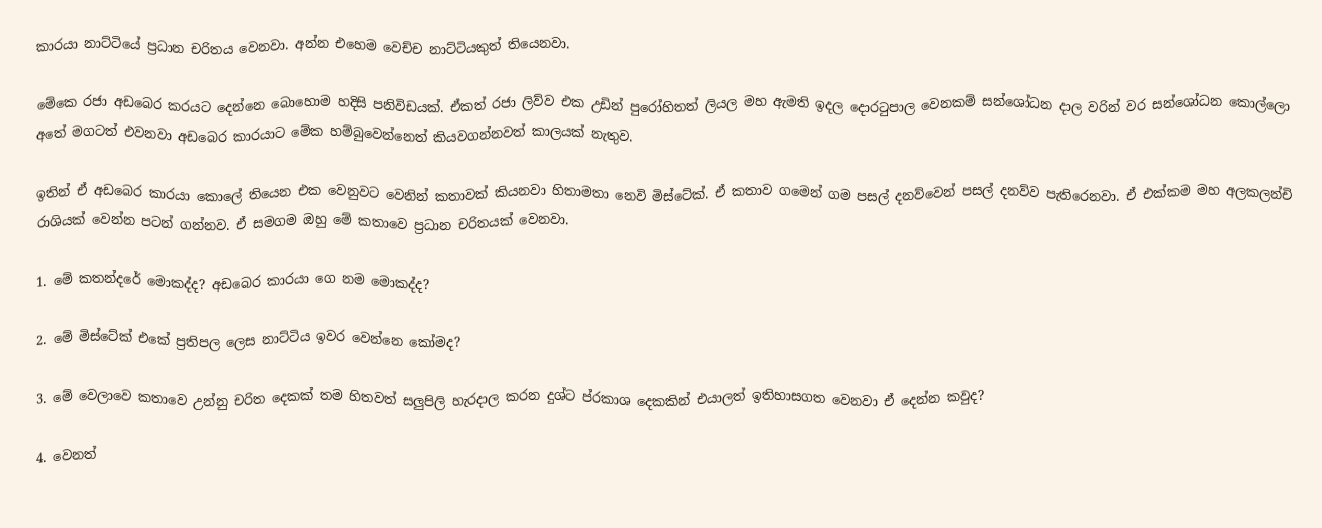කාරයා නාට්ටියේ ප්‍රධාන චරිතය වෙනවා. අන්න එහෙම වෙච්ච නාට්ටියකුත් තියෙනවා.

මේකෙ රජා අඩබෙර කරයට දෙන්නෙ බොහොම හදිසි පනිවිඩයක්. ඒකත් රජා ලිව්ව එක උඩින් පුරෝහිතත් ලියල මහ ඇමති ඉදල දොරටුපාල වෙනකම් සන්ශෝධන දාල වරින් වර සන්ශෝධන කොල්ලො අතේ මගටත් එවනවා අඩබෙර කාරයාට මේක හම්බුවෙන්නෙත් කියවගන්නවත් කාලයක් නැතුව.

ඉතින් ඒ අඩබෙර කාරයා කොලේ තියෙන එක වෙනුවට වෙනින් කතාවක් කියනවා හිතාමතා නෙවි මිස්ටේක්. ඒ කතාව ගමෙන් ගම පසල් දනව්වෙන් පසල් දනව්ව පැතිරෙනවා. ඒ එක්කම මහ අලකලන්චි රාශියක් වෙන්න පටන් ගන්නව. ඒ සමගම ඔහු මේ කතාවෙ ප්‍රධාන චරිතයක් වෙනවා.

1. මේ කතන්දරේ මොකද්ද? අඩබෙර කාරයා ගෙ නම මොකද්ද?

2. මේ මිස්ටේක් එකේ ප්‍රතිපල ලෙස නාට්ටිය ඉවර වෙන්නෙ කෝමද?

3. මේ වෙලාවෙ කතාවෙ උන්නු චරිත දෙකක් තම හිතවත් සලුපිලි හැරදාල කරන දුශ්ට ප්රකාශ දෙකකින් එයාලත් ඉතිහාසගත වෙනවා ඒ දෙන්න කවුද?

4. වෙනත්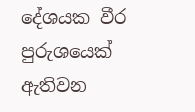දේශයක වීර පුරුශයෙක් ඇතිවන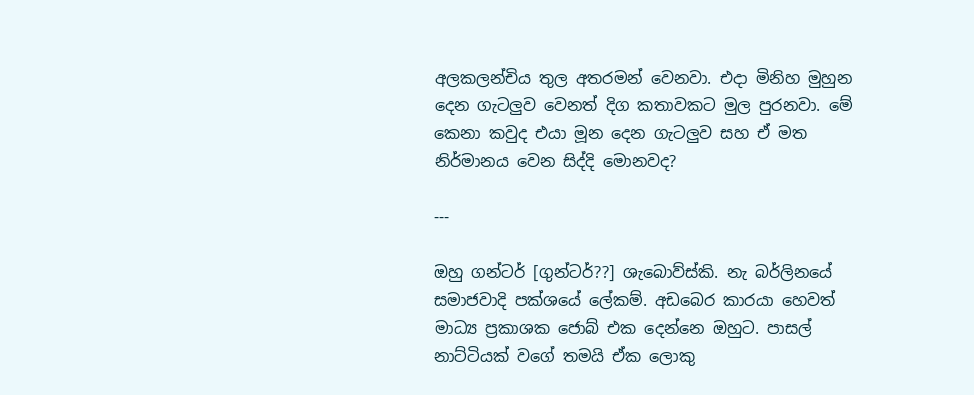අලකලන්චිය තුල අතරමන් වෙනවා. එදා මිනිහ මුහුන දෙන ගැටලුව වෙනත් දිග කතාවකට මුල පුරනවා. මේ කෙනා කවුද එයා මූන දෙන ගැටලුව සහ ඒ මත නිර්මානය වෙන සිද්දි මොනවද?

---

ඔහු ගන්ටර් [ගුන්ටර්??] ශැබොව්ස්කි. නැ බර්ලිනයේ සමාජවාදි පක්ශයේ ලේකම්. අඩබෙර කාරයා හෙවත් මාධ්‍ය ප්‍රකාශක ජොබ් එක දෙන්නෙ ඔහුට. පාසල් නාට්ටියක් වගේ තමයි ඒක ලොකු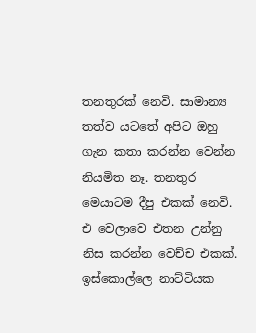තනතුරක් නෙවි. සාමාන්‍ය තත්ව යටතේ අපිට ඔහු ගැන කතා කරන්න වෙන්න නියමිත නෑ. තනතුර මෙයාටම දීපු එකක් නෙවි. එ වෙලාවෙ එතන උන්නු නිස කරන්න වෙච්ච එකක්. ඉස්කොල්ලෙ නාට්ටියක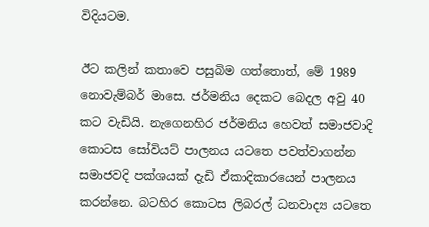විදියටම.

ඊට කලින් කතාවෙ පසුබිම ගත්තොත්, මේ 1989 නොවැම්බර් මාසෙ. ජර්මනිය දෙකට බෙදල අවු 40 කට වැඩියි. නැගෙනහිර ජර්මනිය හෙවත් සමාජවාදි කොටස සෝවියට් පාලනය යටතෙ පවත්වාගන්න සමාජවදි පක්ශයක් දැඩි ඒකාදිකාරයෙන් පාලනය කරන්නෙ. බටහිර කොටස ලිබරල් ධනවාද්‍ය යටතෙ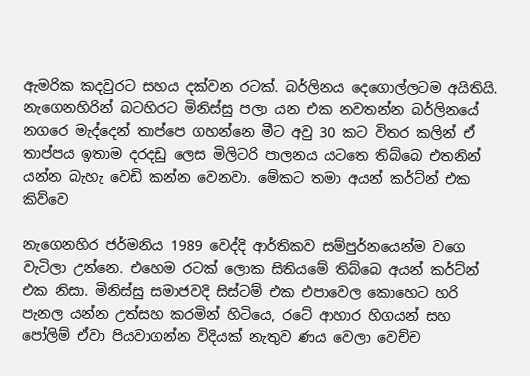ඇමරික කදවුරට සහය දක්වන රටක්. බර්ලිනය දෙගොල්ලටම අයිතියි. නැගෙනහිරින් බටහිරට මිනිස්සු පලා යන එක නවතන්න බර්ලිනයේ නගරෙ මැද්දෙන් තාප්පෙ ගහන්නෙ මීට අවු 30 කට විතර කලින් ඒ තාප්පය ඉතාම දරදඩු ලෙස මිලිටරි පාලනය යටතෙ තිබ්බෙ එතනින් යන්න බැහැ වෙඩි කන්න වෙනවා. මේකට තමා අයන් කර්ට්න් එක කිව්වෙ

නැගෙනහිර ජර්මනිය 1989 වෙද්දි ආර්තිකව සම්පුර්නයෙන්ම වගෙ වැටිලා උන්නෙ. එහෙම රටක් ලොක සිතියමේ තිබ්බෙ අයන් කර්ට්න් එක නිසා. මිනිස්සු සමාජවදි සිස්‍ටම් එක එපාවෙල කොහෙට හරි පැනල යන්න උත්සහ කරමින් හිටියෙ, රටේ ආහාර හිගයන් සහ පෝලිම් ඒවා පියවාගන්න විදියක් නැතුව ණය වෙලා වෙච්ච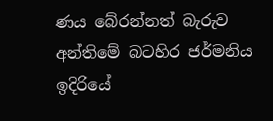ණය බේරන්නත් බැරුව අන්තිමේ බටහිර ජර්මනිය ඉදිරියේ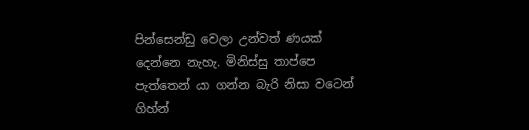පින්සෙන්ඩු වෙලා උන්වත් ණයක් දෙන්නෙ නැහැ. මිනිස්සු තාප්පෙ පැත්තෙන් යා ගන්න බැරි නිසා වටෙන් ගිහ්න්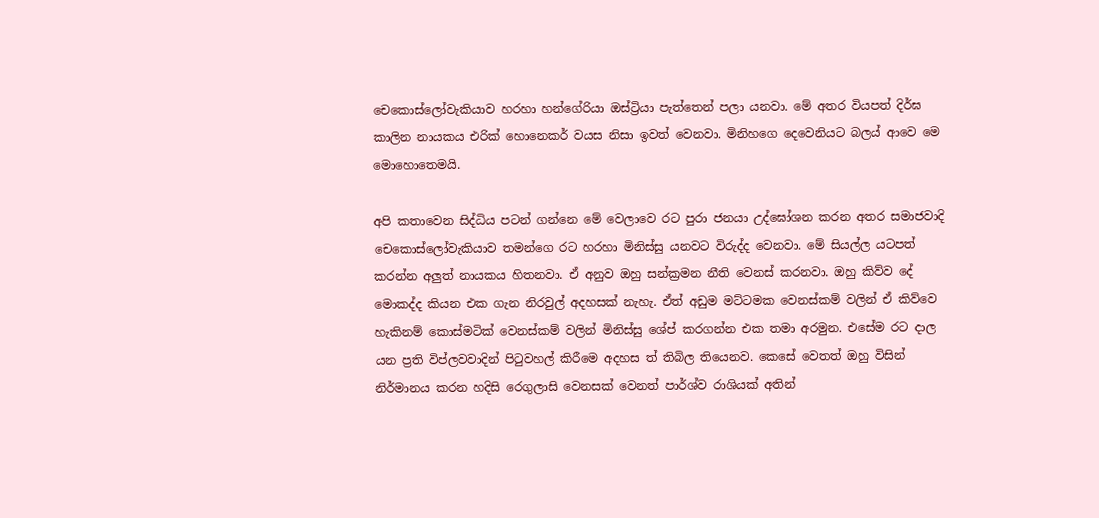චෙකොස්ලෝවැකියාව හරහා හන්ගේරියා ඔස්ට්‍රියා පැත්තෙන් පලා යනවා. මේ අතර වියපත් දිර්ඝ කාලින නායකය එරික් හොනෙකර් වයස නිසා ඉවත් වෙනවා. මිනිහගෙ දෙවෙනියට බලය් ආවෙ මෙ මොහොතෙමයි.

අපි කතාවෙන සිද්ධිය පටන් ගන්නෙ මේ වෙලාවෙ රට පුරා ජනයා උද්ඝෝශන කරන අතර සමාජවාදි චෙකොස්ලෝවැකියාව තමන්ගෙ රට හරහා මිනිස්සු යනවට විරුද්ද වෙනවා. මේ සියල්ල යටපත් කරන්න අලුත් නායකය හිතනවා. ඒ අනුව ඔහු සන්ක්‍රමන නීති වෙනස් කරනවා. ඔහු කිව්ව දේ මොකද්ද කියන එක ගැන නිරවුල් අදහසක් නැහැ. ඒත් අඩුම මට්ටමක වෙනස්කම් වලින් ඒ කිව්වෙ හැකිනම් කොස්මටික් වෙනස්කම් වලින් මිනිස්සු ශේප් කරගන්න එක තමා අරමුන. එසේම රට දාල යන ප්‍රති විප්ලවවාදින් පිටුවහල් කිරීමෙ අදහස ත් තිබිල තියෙනව. කෙසේ වෙතත් ඔහු විසින් නිර්මානය කරන හදිසි රෙගුලාසි වෙනසක් වෙනත් පාර්ශ්ව රාශියක් අතින්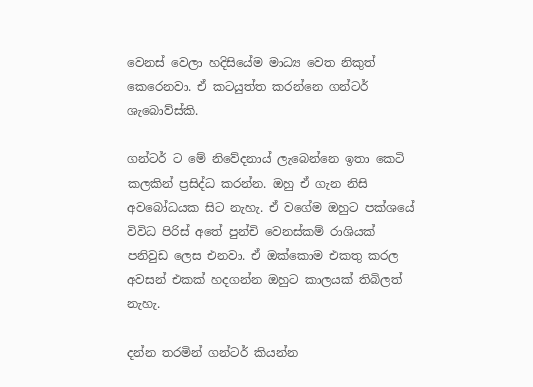වෙනස් වෙලා හදිසියේම මාධ්‍ය වෙත නිකුත් කෙරෙනවා. ඒ කටයුත්ත කරන්නෙ ගන්ටර් ශැබොව්ස්කි.

ගන්ටර් ට මේ නිවේදනාය් ලැබෙන්නෙ ඉතා කෙටි කලකින් ප්‍රසිද්ධ කරන්න. ඔහු ඒ ගැන නිසි අවබෝධයක සිට නැහැ. ඒ වගේම ඔහුට පක්ශයේ විවිධ පිරිස් අතේ පුන්චි වෙනස්කම් රාශියක් පනිවුඩ ලෙස එනවා. ඒ ඔක්කොම එකතු කරල අවසන් එකක් හදගන්න ඔහුට කාලයක් තිබිලත් නැහැ.

දන්න තරමින් ගන්ටර් කියන්න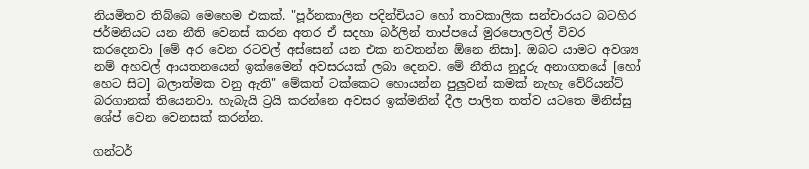නියමිතව තිබ්බෙ මෙහෙම එකක්. "පූර්නකාලින පදින්චියට හෝ තාවකාලික සන්චාරයට බටහිර ජර්මනියට යන නීති වෙනස් කරන අතර ඒ සදහා බර්ලින් තාප්පයේ මුරපොලවල් විවර කරදෙනවා [මේ අර වෙන රටවල් අස්සෙන් යන එක නවතන්න ඕනෙ නිසා]. ඔබට යාමට අවශ්‍ය නම් අහවල් ආයතනයෙන් ඉක්මෛන් අවසරයක් ලබා දෙනව. මේ නීතිය නුදුරු අනාගතයේ [හෝ හෙට සිට] බලාත්මක වනු ඇති" මේකත් ටක්කෙට හොයන්න පුලුවන් කමක් නැහැ වේරියන්ට් බරගානක් තියෙනවා. හැබැයි ට්‍රයි කරන්නෙ අවසර ඉක්මනින් දීල පාලිත තත්ව යටතෙ මිනිස්සු ශේප් වෙන වෙනසක් කරන්න.

ගන්ටර්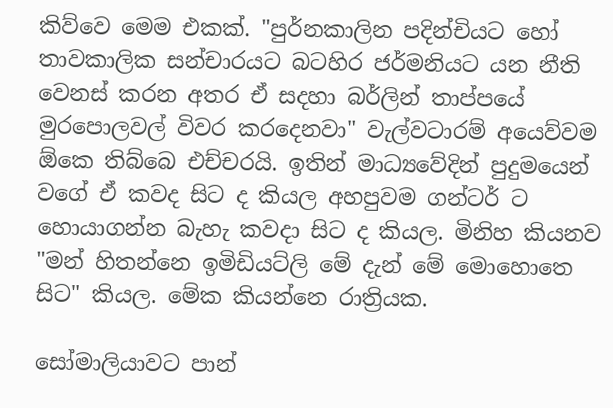කිව්වෙ මෙම එකක්. "පුර්නකාලින පදින්චියට හෝ තාවකාලික සන්චාරයට බටහිර ජර්මනියට යන නීති වෙනස් කරන අතර ඒ සදහා බර්ලින් තාප්පයේ මුරපොලවල් විවර කරදෙනවා" වැල්වටාරම් අයෙව්වම ඕකෙ තිබ්බෙ එච්චරයි. ඉතින් මාධ්‍යවේදින් පුදුමයෙන් වගේ ඒ කවද සිට ද කියල අහපුවම ගන්ටර් ට හොයාගන්න බැහැ කවදා සිට ද කියල. මිනිහ කියනව "මන් හිතන්නෙ ඉමිඩියට්ලි මේ දැන් මේ මොහොතෙ සිට" කියල. මේක කියන්නෙ රාත්‍රියක.

සෝමාලියාවට පාන්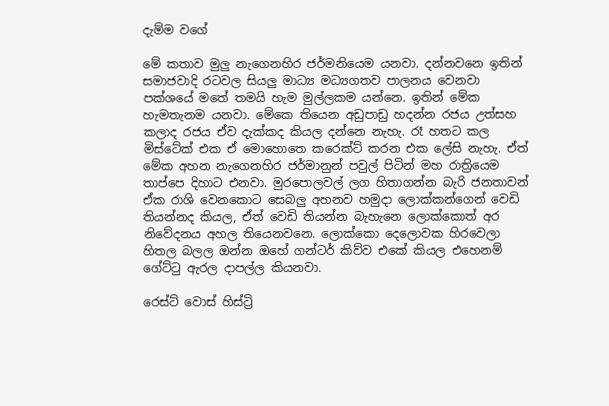දැම්ම වගේ

මේ කතාව මුලු නැගෙනහිර ජර්මනියෙම යනවා. දන්නවනෙ ඉතින් සමාජවාදි රටවල සියලු මාධ්‍ය මධ්‍යගතව පාලනය වෙනවා පක්ශයේ මතේ තමයි හැම මුල්ලකම යන්නෙ. ඉතින් මේක හැමතැනම යනවා. මේකෙ තියෙන අඩුපාඩු හදන්න රජය උත්සහ කලාද රජය ඒව දැක්කද කියල දන්නෙ නැහැ. රෑ හතට කල මිස්ටේක් එක ඒ මොහොතෙ කරෙක්ට් කරන එක ලේසි නැහැ. ඒත් මේක අහන නැගෙනහිර ජර්මානුන් පවුල් පිටින් මහ රාත්‍රියෙම තාප්පෙ දිහාට එනවා. මුරපොලවල් ලග හිතාගන්න බැරි ජනතාවන් ඒක රාශි වෙනකොට සෙබලු අහනව හමුදා ලොක්කන්ගෙන් වෙඩි තියන්නද කියල, ඒත් වෙඩි තියන්න බැහැනෙ ලොක්කොත් අර නිවේදනය අහල තියෙනවනෙ. ලොක්කො දෙලොවක හිරවෙලා හිතල බලල ඔන්න ඔහේ ගන්ටර් කිව්ව එකේ කියල එහෙනම් ගේට්ටු ඇරල දාපල්ල කියනවා.

රෙස්ට් වොස් හිස්ට්‍රි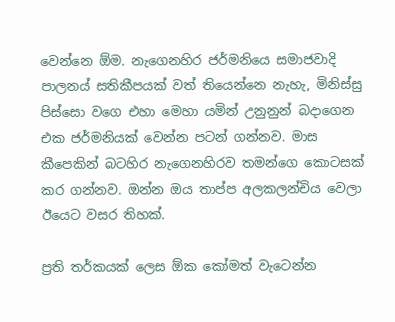වෙන්නෙ ඕම. නැගෙනහිර ජර්මනියෙ සමාජවාදි පාලනය් සතිකීපයක් වත් තියෙන්නෙ නැහැ, මිනිස්සු පිස්සො වගෙ එහා මෙහා යමින් උනුනුන් බදාගෙන එක ජර්මනියක් වෙන්න පටන් ගන්නව. මාස කීපෙකින් බටහිර නැගෙනහිරව තමන්ගෙ කොටසක් කර ගන්නව. ඔන්න ඔය තාප්ප අලකලන්චිය වෙලා ඊයෙට වසර තිහක්.

ප්‍රති තර්කයක් ලෙස ඕක කෝමත් වැටෙන්න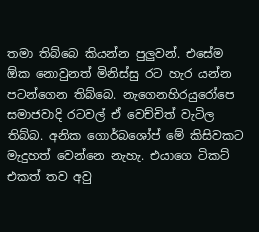තමා තිබ්බෙ කියන්න පුලුවන්. එසේම ඕක නොවුනත් මිනිස්සු රට හැර යන්න පටන්ගෙන තිබ්බෙ. නැගෙනහිරයුරෝපෙ සමාජවාදි රටවල් ඒ වෙච්චිත් වැටිල තිබ්බ. අනික ගොර්බශෝප් මේ කිසිවකට මැදුහත් වෙන්නෙ නැහැ. එයාගෙ ටිකට් එකත් තව අවු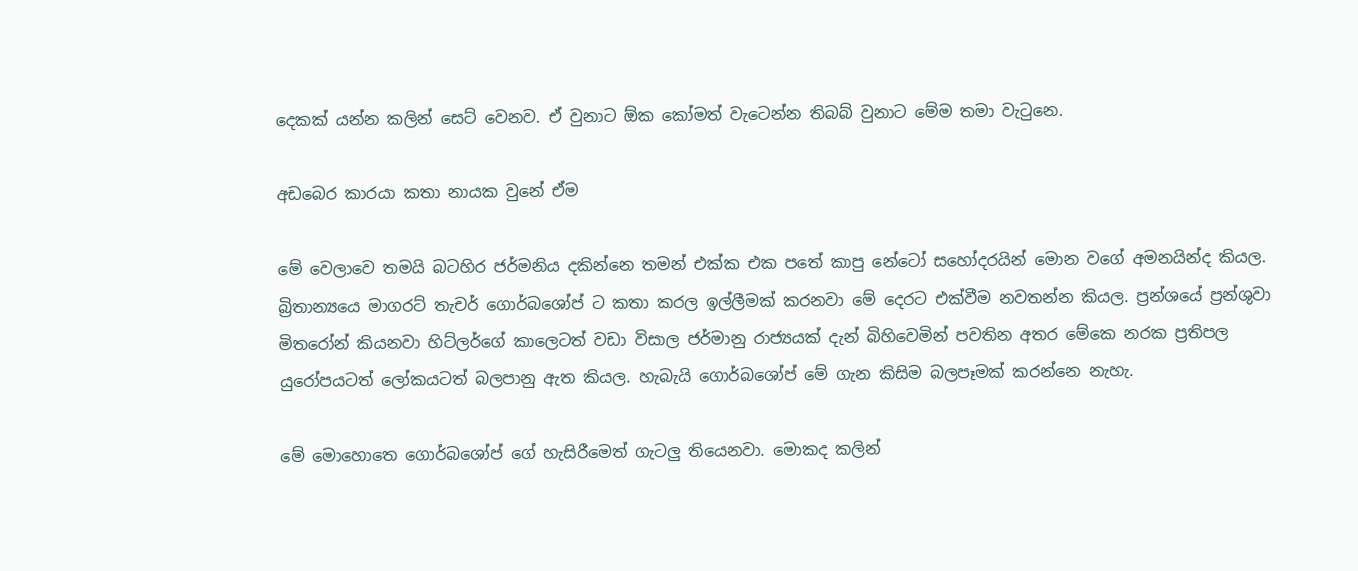දෙකක් යන්න කලින් සෙට් වෙනව. ඒ වුනාට ඕක කෝමත් වැටෙන්න තිබබ් වුනාට මේම තමා වැටුනෙ.

අඩබෙර කාරයා කතා නායක වුනේ ඒම

මේ වෙලාවෙ තමයි බටහිර ජර්මනිය දකින්නෙ තමන් එක්ක එක පතේ කාපු නේටෝ සහෝදරයින් මොන වගේ අමනයින්ද කියල. බ්‍රිතාන්‍යයෙ මාගරට් තැචර් ගොර්බශෝප් ට කතා කරල ඉල්ලීමක් කරනවා මේ දෙරට එක්වීම නවතන්න කියල. ප්‍රන්ශයේ ප්‍රන්ශුවා මිතරෝන් කියනවා හිට්ලර්ගේ කාලෙටත් වඩා විසාල ජර්මානු රාජ්‍යයක් දැන් බිහිවෙමින් පවතින අතර මේකෙ නරක ප්‍රතිපල යුරෝපයටත් ලෝකයටත් බලපානු ඇත කියල. හැබැයි ගොර්බශෝප් මේ ගැන කිසිම බලපෑමක් කරන්නෙ නැහැ.

මේ මොහොතෙ ගොර්බශෝප් ගේ හැසිරීමෙත් ගැටලු තියෙනවා. මොකද කලින්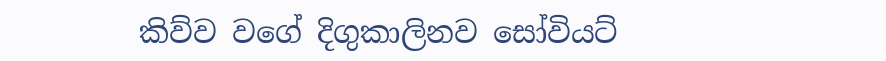කිව්ව වගේ දිගුකාලිනව සෝවියට්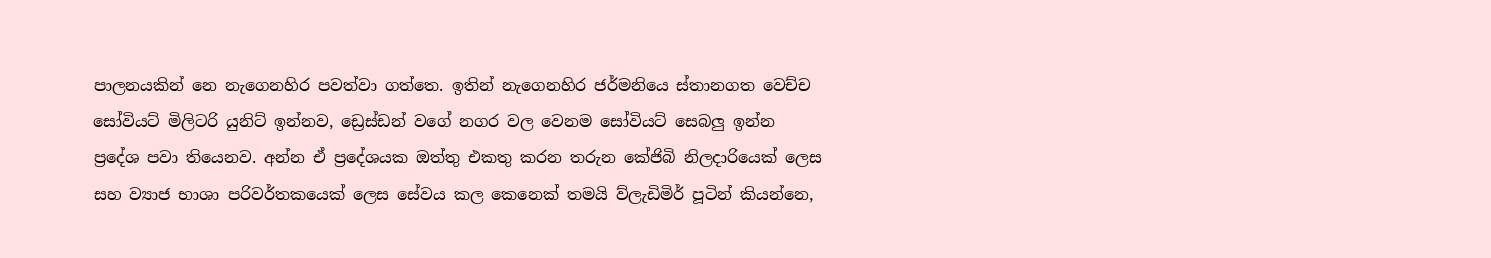පාලනයකින් නෙ නැගෙනහිර පවත්වා ගත්තෙ. ඉතින් නැගෙනහිර ජර්මනියෙ ස්තානගත වෙච්ච සෝවියට් මිලිටරි යුනිට් ඉන්නව, ඩ්‍රෙස්ඩන් වගේ නගර වල වෙනම සෝවියට් සෙබලු ඉන්න ප්‍රදේශ පවා තියෙනව. අන්න ඒ ප්‍රදේශයක ඔත්තු එකතු කරන තරුන කේජිබි නිලදාරියෙක් ලෙස සහ ව්‍යාජ භාශා පරිවර්තකයෙක් ලෙස සේවය කල කෙනෙක් තමයි ව්ලැඩිමිර් පූටින් කියන්නෙ,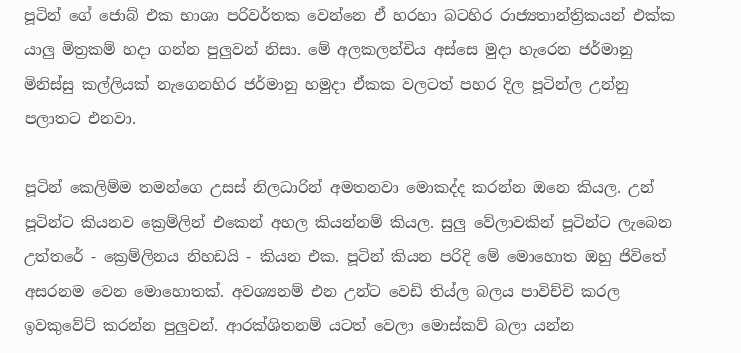පූටින් ගේ ජොබ් එක භාශා පරිවර්තක වෙන්නෙ ඒ හරහා බටහිර රාජ්‍යතාන්ත්‍රිකයන් එක්ක යාලු මිත්‍රකම් හදා ගන්න පුලුවන් නිසා. මේ අලකලන්චිය අස්සෙ මුදා හැරෙන ජර්මානු මිනිස්සු කල්ලියක් නැගෙනහිර ජර්මානු හමුදා ඒකක වලටත් පහර දිල පූටින්ල උන්නු පලාතට එනවා.

පූටින් කෙලිම්ම තමන්ගෙ උසස් නිලධාරින් අමතනවා මොකද්ද කරන්න ඔනෙ කියල. උන් පූටින්ට කියනව ක්‍රෙම්ලින් එකෙන් අහල කියන්නම් කියල. සුලු වේලාවකින් පූටින්ට ලැබෙන උත්තරේ - ක්‍රෙම්ලිනය නිහඩයි - කියන එක. පූටින් කියන පරිදි මේ මොහොත ඔහු ජිවිතේ අසරනම වෙන මොහොතක්. අවශ්‍යනම් එන උන්ට වෙඩි තිය්ල බලය පාවිච්චි කරල ඉවකුවේට් කරන්න පුලුවන්. ආරක්ශිතනම් යටත් වෙලා මොස්කව් බලා යන්න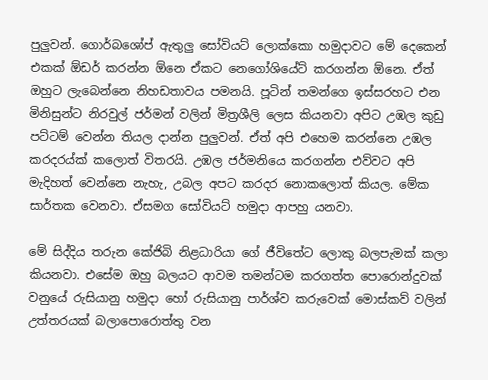පුලුවන්. ගොර්බශෝප් ඇතුලු සෝවියට් ලොක්කො හමුදාවට මේ දෙකෙන් එකක් ඕඩර් කරන්න ඕනෙ ඒකට නෙගෝශියේට් කරගන්න ඕනෙ. ඒත් ඔහුට ලැබෙන්නෙ නිහඩතාවය පමනයි. පූටින් තමන්ගෙ ඉස්සරහට එන මිනිසුන්ට නිරවුල් ජර්මන් වලින් මිත්‍රශීලි ලෙස කියනවා අපිට උඹල කුඩු පට්ටම් වෙන්න තියල දාන්න පුලුවන්. ඒත් අපි එහෙම කරන්නෙ උඹල කරදරය්ක් කලොත් විතරයි. උඹල ජර්මනියෙ කරගන්න එව්වට අපි මැදිහත් වෙන්නෙ නැහැ, උබල අපට කරදර නොකලොත් කියල. මේක සාර්තක වෙනවා. ඒසමග සෝවියට් හමුදා ආපහු යනවා.

මේ සිද්දිය තරුන කේජිබි නිළධාරියා ගේ ජීවිතේට ලොකු බලපැමක් කලා කියනවා. එසේම ඔහු බලයට ආවම තමන්ටම කරගත්ත පොරොන්දුවක් වනුයේ රුසියානු හමුදා හෝ රුසියානු පාර්ශ්ව කරුවෙක් මොස්කව් වලින් උත්තරයක් බලාපොරොත්තු වන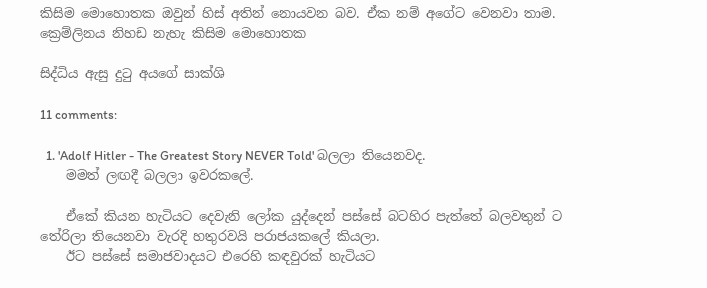කිසිම මොහොතක ඔවුන් හිස් අතින් නොයවන බව. ඒක නම් අගේට වෙනවා තාම. ක්‍රෙම්ලිනය නිහඩ නැහැ කිසිම මොහොතක

සිද්ධිය ඇසු දුටු අයගේ සාක්ශි

11 comments:

  1. 'Adolf Hitler - The Greatest Story NEVER Told' බලලා තියෙනවද.
    මමත් ලඟදී බලලා ඉවරකලේ.

    ඒකේ කියන හැටියට දෙවැනි ලෝක යුද්දෙන් පස්සේ බටහිර පැත්තේ බලවතුන් ට තේරිලා තියෙනවා වැරදි හතුරවයි පරාජයකලේ කියලා.
    ඊට පස්සේ සමාජවාදයට එරෙහි කඳවුරක් හැටියට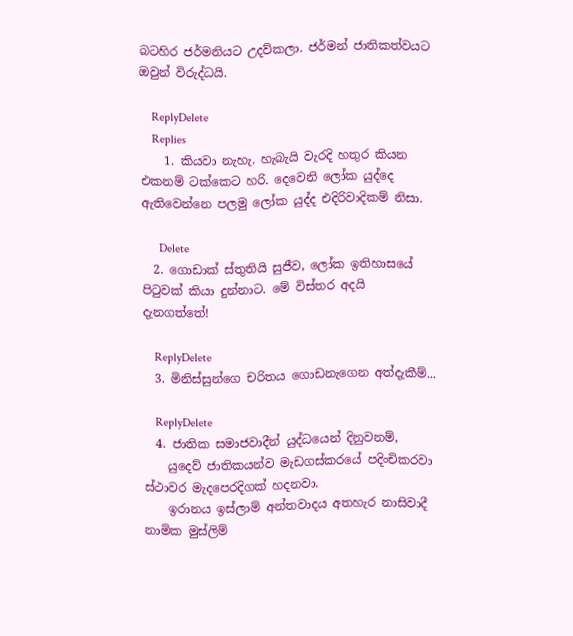බටහිර ජර්මනියට උදව්කලා. ජර්මන් ජාතිකත්වයට ඔවුන් විරුද්ධයි.

    ReplyDelete
    Replies
    1. කියවා නැහැ. හැබැයි වැරදි හතුර කියන එකනම් ටක්කෙට හරි. දෙවෙනි ලෝක යුද්දෙ ඇතිවෙන්නෙ පලමු ලෝක යුද්ද එදිරිවාදිකම් නිසා.

      Delete
  2. ගොඩාක් ස්තුතියි සුජීව, ලෝක ඉතිහාසයේ පිටුවක් කියා දුන්නාට. මේ විස්තර අදයි දැනගත්තේ!

    ReplyDelete
  3. මිනිස්සුන්ගෙ චරිතය ගොඩනැගෙන අත්දැකීම්...

    ReplyDelete
  4. ජාතික සමාජවාදීන් යුද්ධයෙන් දිනුවනම්,
    යුදෙව් ජාතිකයන්ව මැඩගස්කරයේ පදිංචිකරවා ස්ථාවර මැදපෙරදිගක් හදනවා.
    ඉරානය ඉස්ලාම් අන්තවාදය අතහැර නාසිවාදී නාමික මුස්ලිම්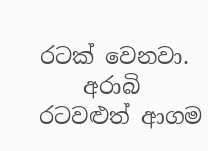රටක් වෙනවා.
    අරාබි රටවළුත් ආගම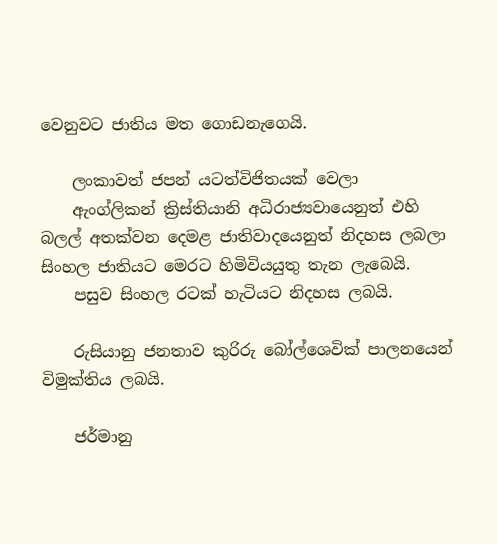වෙනුවට ජාතිය මත ගොඩනැගෙයි.

    ලංකාවත් ජපන් යටත්විජිතයක් වෙලා
    ඇංග්ලිකන් ක්‍රිස්තියානි අධිරාජ්‍යවායෙනුත් එහි බලල් අතක්වන දෙමළ ජාතිවාදයෙනුත් නිදහස ලබලා සිංහල ජාතියට මෙරට හිමිවියයුතු තැන ලැබෙයි.
    පසුව සිංහල රටක් හැටියට නිදහස ලබයි.

    රුසියානු ජනතාව කුරිරු බෝල්ශෙවික් පාලනයෙන් විමුක්තිය ලබයි.

    ජර්මානු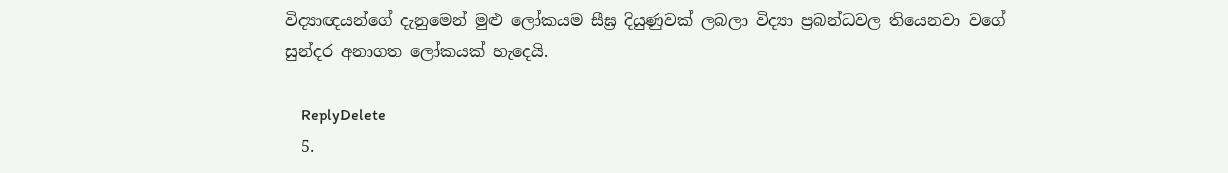විද්‍යාඥයන්ගේ දැනුමෙන් මුළු ලෝකයම සීඝ්‍ර දියුණුවක් ලබලා විද්‍යා ප්‍රබන්ධවල තියෙනවා වගේ සුන්දර අනාගත ලෝකයක් හැදෙයි.

    ReplyDelete
  5.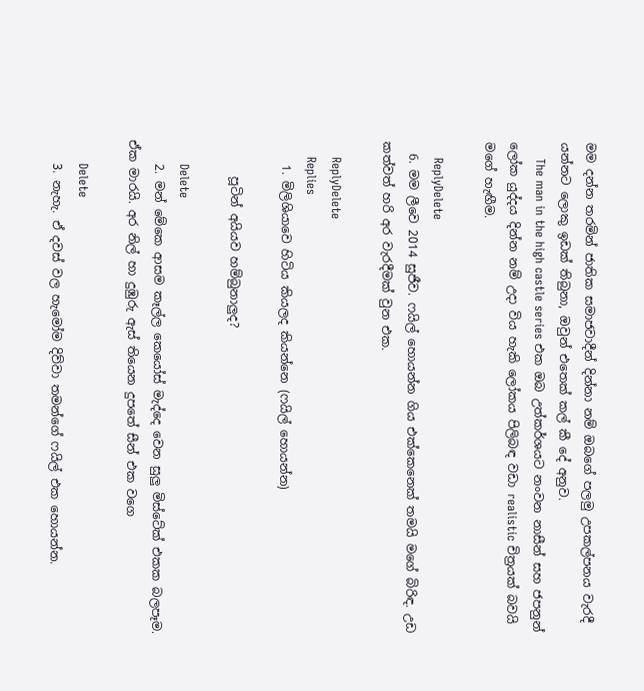මම දන්න තරමින් ජාතික සමාජවාදීන් දින්නා නම් ඔබගේ පලමු උපකල්පනය වැරදී යන්නට ලොකු ඉඩක් තිබුනා, ඔවුන් එතෙක් කල් කී දේ අනුව.
    The man in the high castle series එක ඔබ උත්කර්ශයට නංවන නාසීන් සහ ජපනුන් ලෝක යුද්දය දින්න නම් උදා විය හැකි ලෝකය පිලිබඳ වඩා realistic චිත්‍රයක් බවයි මගේ හැඟීම.

    ReplyDelete
  6. මම ලීවෙ 2014 සුජීව. ෆයිල් හොයන්න ගිය එක්කෙනෙක් තමයි මගේ බිරිඳ. උඩ කත්වත් හරි අර වැරදීමක් වුන එක.

    ReplyDelete
    Replies
    1. මිලිශියාවෙ හිටිය කියලද කියන්නෙ (ෆයිල් හොයන්න)

      පූටින් අයියව හම්බුනාලුද?

      Delete
    2. මන් මේකෙ ආසම කෑල්ල කෙයෝස් මැද්දෙ වෙන සුලු මිස්ටේක් එකක බලපෑම. ඒක මාරයි. අර නිල් හා දුඹුරු ඇස් තියෙන දුපතේ සීන් එක වගෙ

      Delete
    3. නැහැ. ඒ දවස් වල හැමෝම දිව්වා තමන්ගේ ෆයිල් එක හොයන්න.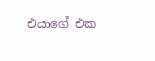එයාගේ එක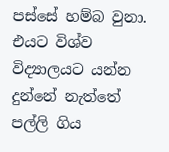පස්සේ හම්බ වුනා. එයට විශ්ව විද්‍යාලයට යන්න දුන්නේ නැත්තේ පල්ලි ගිය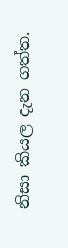නිසා කියල දැන ගත්ත.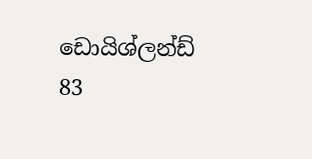ඩොයිශ්ලන්ඩ් 83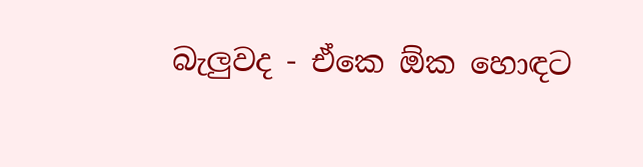බැලුවද - ඒකෙ ඕක හොඳට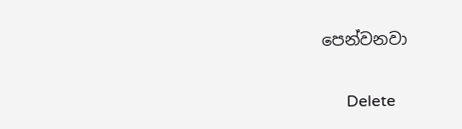පෙන්වනවා

      Delete